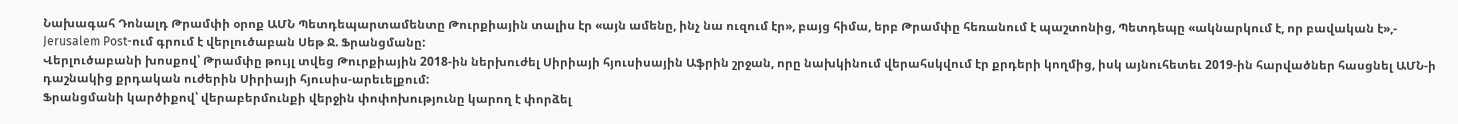Նախագահ Դոնալդ Թրամփի օրոք ԱՄՆ Պետդեպարտամենտը Թուրքիային տալիս էր «այն ամենը, ինչ նա ուզում էր», բայց հիմա, երբ Թրամփը հեռանում է պաշտոնից, Պետդեպը «ակնարկում է, որ բավական է»,- Jerusalem Post-ում գրում է վերլուծաբան Սեթ Ջ. Ֆրանցմանը:
Վերլուծաբանի խոսքով՝ Թրամփը թույլ տվեց Թուրքիային 2018-ին ներխուժել Սիրիայի հյուսիսային Աֆրին շրջան, որը նախկինում վերահսկվում էր քրդերի կողմից, իսկ այնուհետեւ 2019-ին հարվածներ հասցնել ԱՄՆ-ի դաշնակից քրդական ուժերին Սիրիայի հյուսիս-արեւելքում:
Ֆրանցմանի կարծիքով՝ վերաբերմունքի վերջին փոփոխությունը կարող է փորձել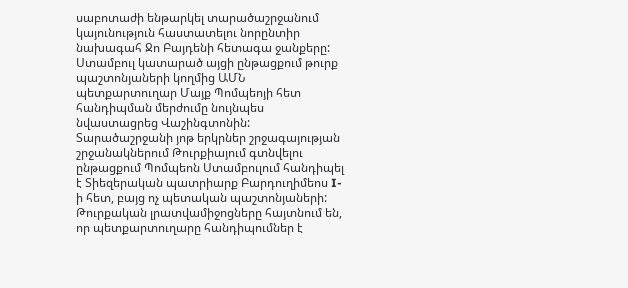սաբոտաժի ենթարկել տարածաշրջանում կայունություն հաստատելու նորընտիր նախագահ Ջո Բայդենի հետագա ջանքերը:
Ստամբուլ կատարած այցի ընթացքում թուրք պաշտոնյաների կողմից ԱՄՆ պետքարտուղար Մայք Պոմպեոյի հետ հանդիպման մերժումը նույնպես նվաստացրեց Վաշինգտոնին:
Տարածաշրջանի յոթ երկրներ շրջագայության շրջանակներում Թուրքիայում գտնվելու ընթացքում Պոմպեոն Ստամբուլում հանդիպել է Տիեզերական պատրիարք Բարդուղիմեոս I-ի հետ, բայց ոչ պետական պաշտոնյաների: Թուրքական լրատվամիջոցները հայտնում են, որ պետքարտուղարը հանդիպումներ է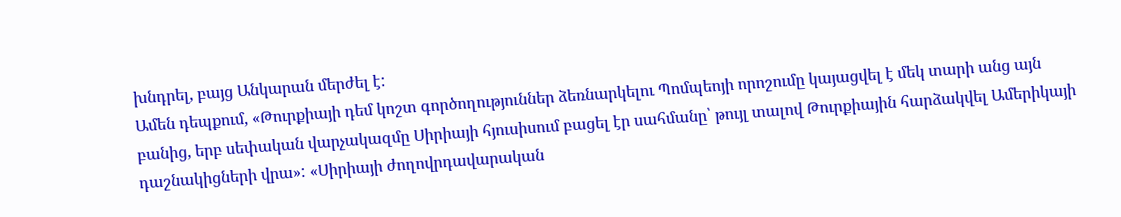խնդրել, բայց Անկարան մերժել է:
Ամեն դեպքում, «Թուրքիայի դեմ կոշտ գործողություններ ձեռնարկելու Պոմպեոյի որոշումը կայացվել է մեկ տարի անց այն բանից, երբ սեփական վարչակազմը Սիրիայի հյուսիսում բացել էր սահմանը՝ թույլ տալով Թուրքիային հարձակվել Ամերիկայի դաշնակիցների վրա»: «Սիրիայի ժողովրդավարական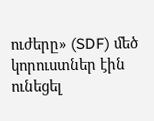ուժերը» (SDF) մեծ կորուստներ էին ունեցել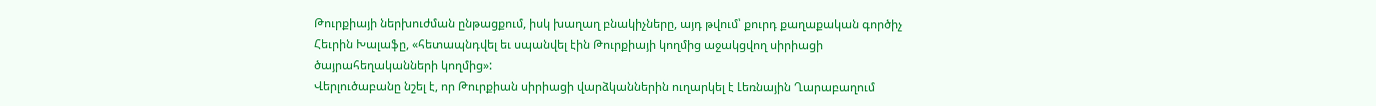Թուրքիայի ներխուժման ընթացքում, իսկ խաղաղ բնակիչները, այդ թվում՝ քուրդ քաղաքական գործիչ Հեւրին Խալաֆը, «հետապնդվել եւ սպանվել էին Թուրքիայի կողմից աջակցվող սիրիացի ծայրահեղականների կողմից»:
Վերլուծաբանը նշել է, որ Թուրքիան սիրիացի վարձկաններին ուղարկել է Լեռնային Ղարաբաղում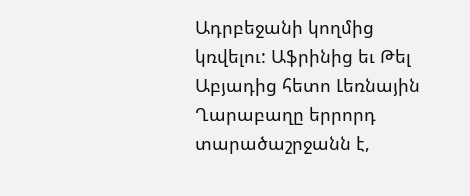Ադրբեջանի կողմից կռվելու: Աֆրինից եւ Թել Աբյադից հետո Լեռնային Ղարաբաղը երրորդ տարածաշրջանն է,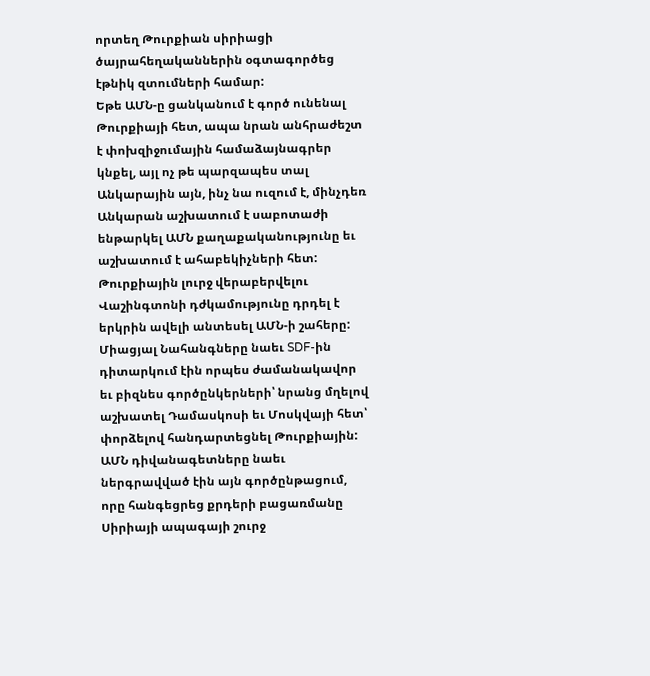որտեղ Թուրքիան սիրիացի ծայրահեղականներին օգտագործեց էթնիկ զտումների համար:
Եթե ԱՄՆ-ը ցանկանում է գործ ունենալ Թուրքիայի հետ, ապա նրան անհրաժեշտ է փոխզիջումային համաձայնագրեր կնքել, այլ ոչ թե պարզապես տալ Անկարային այն, ինչ նա ուզում է, մինչդեռ Անկարան աշխատում է սաբոտաժի ենթարկել ԱՄՆ քաղաքականությունը եւ աշխատում է ահաբեկիչների հետ: Թուրքիային լուրջ վերաբերվելու Վաշինգտոնի դժկամությունը դրդել է երկրին ավելի անտեսել ԱՄՆ-ի շահերը:
Միացյալ Նահանգները նաեւ SDF-ին դիտարկում էին որպես ժամանակավոր եւ բիզնես գործընկերների՝ նրանց մղելով աշխատել Դամասկոսի եւ Մոսկվայի հետ՝ փորձելով հանդարտեցնել Թուրքիային: ԱՄՆ դիվանագետները նաեւ ներգրավված էին այն գործընթացում, որը հանգեցրեց քրդերի բացառմանը Սիրիայի ապագայի շուրջ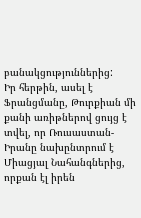բանակցություններից:
Իր հերթին, ասել է Ֆրանցմանը, Թուրքիան մի քանի առիթներով ցույց է տվել, որ Ռուսաստան-Իրանը նախընտրում է Միացյալ Նահանգներից, որքան էլ իրեն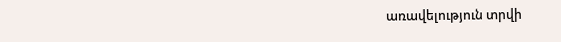առավելություն տրվի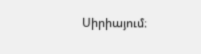Սիրիայում։